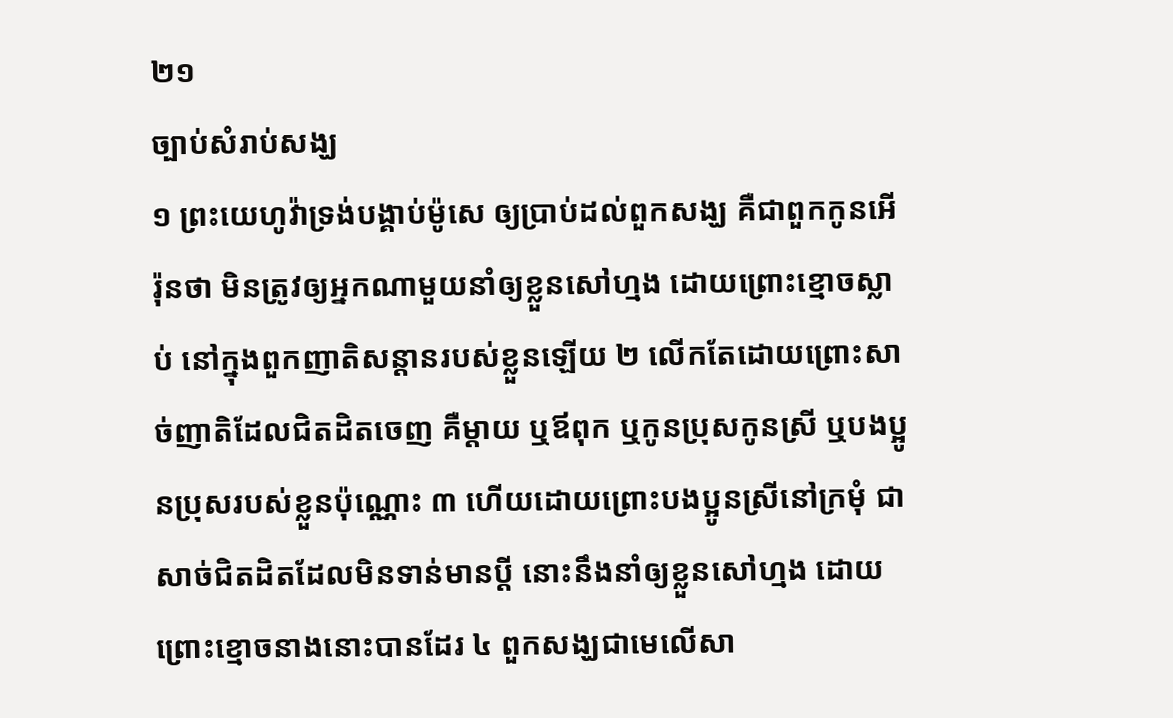២១
ច្បាប់សំរាប់សង្ឃ
១ ព្រះយេហូវ៉ាទ្រង់បង្គាប់ម៉ូសេ ឲ្យប្រាប់ដល់ពួកសង្ឃ គឺជាពួកកូនអើរ៉ុនថា មិនត្រូវឲ្យអ្នកណាមួយនាំឲ្យខ្លួនសៅហ្មង ដោយព្រោះខ្មោចស្លាប់ នៅក្នុងពួកញាតិសន្តានរបស់ខ្លួនឡើយ ២ លើកតែដោយព្រោះសាច់ញាតិដែលជិតដិតចេញ គឺម្តាយ ឬឪពុក ឬកូនប្រុសកូនស្រី ឬបងប្អូនប្រុសរបស់ខ្លួនប៉ុណ្ណោះ ៣ ហើយដោយព្រោះបងប្អូនស្រីនៅក្រមុំ ជាសាច់ជិតដិតដែលមិនទាន់មានប្តី នោះនឹងនាំឲ្យខ្លួនសៅហ្មង ដោយព្រោះខ្មោចនាងនោះបានដែរ ៤ ពួកសង្ឃជាមេលើសា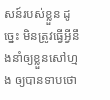សន៍របស់ខ្លួន ដូច្នេះ មិនត្រូវធ្វើអ្វីនឹងនាំឲ្យខ្លួនសៅហ្មង ឲ្យបានទាបថោ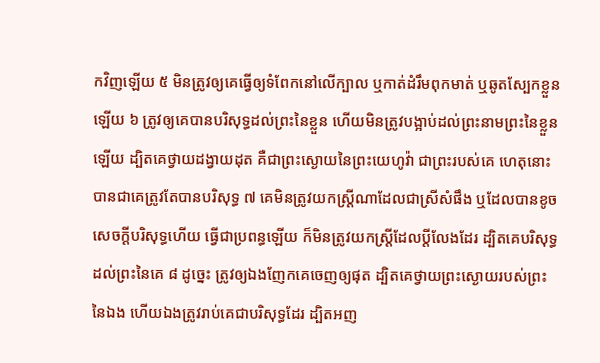កវិញឡើយ ៥ មិនត្រូវឲ្យគេធ្វើឲ្យទំពែកនៅលើក្បាល ឬកាត់ដំរឹមពុកមាត់ ឬឆូតស្បែកខ្លួនឡើយ ៦ ត្រូវឲ្យគេបានបរិសុទ្ធដល់ព្រះនៃខ្លួន ហើយមិនត្រូវបង្អាប់ដល់ព្រះនាមព្រះនៃខ្លួនឡើយ ដ្បិតគេថ្វាយដង្វាយដុត គឺជាព្រះស្ងោយនៃព្រះយេហូវ៉ា ជាព្រះរបស់គេ ហេតុនោះបានជាគេត្រូវតែបានបរិសុទ្ធ ៧ គេមិនត្រូវយកស្ត្រីណាដែលជាស្រីសំផឹង ឬដែលបានខូចសេចក្តីបរិសុទ្ធហើយ ធ្វើជាប្រពន្ធឡើយ ក៏មិនត្រូវយកស្ត្រីដែលប្តីលែងដែរ ដ្បិតគេបរិសុទ្ធដល់ព្រះនៃគេ ៨ ដូច្នេះ ត្រូវឲ្យឯងញែកគេចេញឲ្យផុត ដ្បិតគេថ្វាយព្រះស្ងោយរបស់ព្រះនៃឯង ហើយឯងត្រូវរាប់គេជាបរិសុទ្ធដែរ ដ្បិតអញ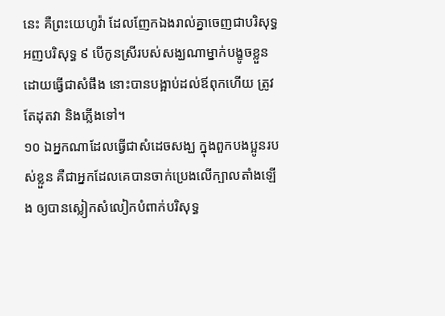នេះ គឺព្រះយេហូវ៉ា ដែលញែកឯងរាល់គ្នាចេញជាបរិសុទ្ធ អញបរិសុទ្ធ ៩ បើកូនស្រីរបស់សង្ឃណាម្នាក់បង្ខូចខ្លួន ដោយធ្វើជាសំផឹង នោះបានបង្អាប់ដល់ឪពុកហើយ ត្រូវតែដុតវា និងភ្លើងទៅ។
១០ ឯអ្នកណាដែលធ្វើជាសំដេចសង្ឃ ក្នុងពួកបងប្អូនរបស់ខ្លួន គឺជាអ្នកដែលគេបានចាក់ប្រេងលើក្បាលតាំងឡើង ឲ្យបានស្លៀកសំលៀកបំពាក់បរិសុទ្ធ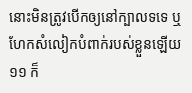នោះមិនត្រូវបើកឲ្យនៅក្បាលទទេ ឬហែកសំលៀកបំពាក់របស់ខ្លួនឡើយ ១១ ក៏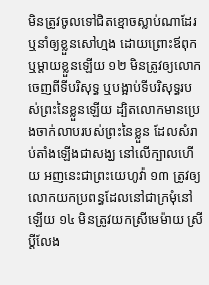មិនត្រូវចូលទៅជិតខ្មោចស្លាប់ណាដែរ ឬនាំឲ្យខ្លួនសៅហ្មង ដោយព្រោះឪពុក ឬម្តាយខ្លួនឡើយ ១២ មិនត្រូវឲ្យលោកចេញពីទីបរិសុទ្ធ ឬបង្អាប់ទីបរិសុទ្ធរបស់ព្រះនៃខ្លួនឡើយ ដ្បិតលោកមានប្រេងចាក់លាបរបស់ព្រះនៃខ្លួន ដែលសំរាប់តាំងឡើងជាសង្ឃ នៅលើក្បាលហើយ អញនេះជាព្រះយេហូវ៉ា ១៣ ត្រូវឲ្យលោកយកប្រពន្ធដែលនៅជាក្រមុំនៅឡើយ ១៤ មិនត្រូវយកស្រីមេម៉ាយ ស្រីប្តីលែង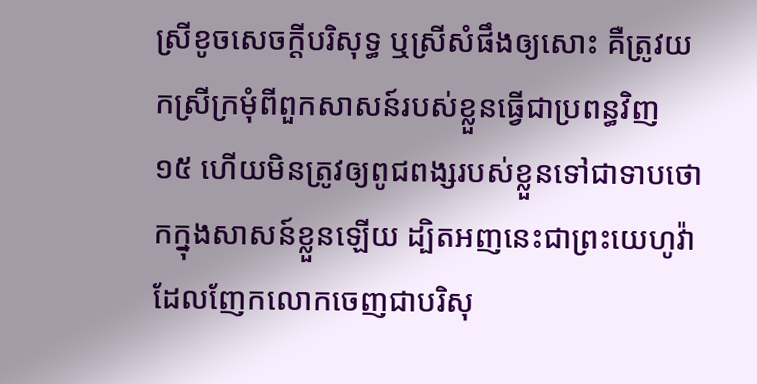ស្រីខូចសេចក្តីបរិសុទ្ធ ឬស្រីសំផឹងឲ្យសោះ គឺត្រូវយកស្រីក្រមុំពីពួកសាសន៍របស់ខ្លួនធ្វើជាប្រពន្ធវិញ ១៥ ហើយមិនត្រូវឲ្យពូជពង្សរបស់ខ្លួនទៅជាទាបថោកក្នុងសាសន៍ខ្លួនឡើយ ដ្បិតអញនេះជាព្រះយេហូវ៉ា ដែលញែកលោកចេញជាបរិសុ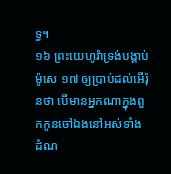ទ្ធ។
១៦ ព្រះយេហូវ៉ាទ្រង់បង្គាប់ម៉ូសេ ១៧ ឲ្យប្រាប់ដល់អើរ៉ុនថា បើមានអ្នកណាក្នុងពួកកូនចៅឯងនៅអស់ទាំងដំណ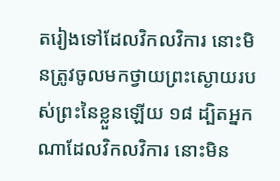តរៀងទៅដែលវិកលវិការ នោះមិនត្រូវចូលមកថ្វាយព្រះស្ងោយរបស់ព្រះនៃខ្លួនឡើយ ១៨ ដ្បិតអ្នកណាដែលវិកលវិការ នោះមិន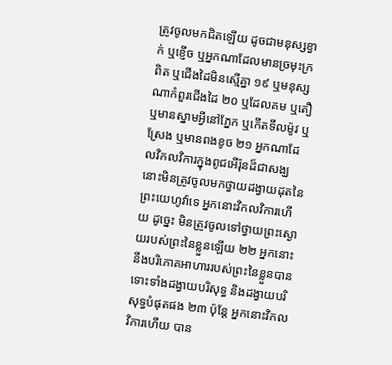ត្រូវចូលមកជិតឡើយ ដូចជាមនុស្សខ្វាក់ ឬខ្ញើច ឬអ្នកណាដែលមានច្រមុះក្រពិត ឬជើងដៃមិនស្មើគ្នា ១៩ ឬមនុស្សណាកំពួរជើងដៃ ២០ ឬដែលគម ឬតឿ ឬមានស្នាមអ្វីនៅភ្នែក ឬកើតទឹលម៉ូវ ឬស្រែង ឬមានពងខូច ២១ អ្នកណាដែលវិកលវិការក្នុងពូជអើរ៉ុនដ៏ជាសង្ឃ នោះមិនត្រូវចូលមកថ្វាយដង្វាយដុតនៃព្រះយេហូវ៉ាទេ អ្នកនោះវិកលវិការហើយ ដូច្នេះ មិនត្រូវចូលទៅថ្វាយព្រះស្ងោយរបស់ព្រះនៃខ្លួនឡើយ ២២ អ្នកនោះនឹងបរិភោគអាហាររបស់ព្រះនៃខ្លួនបាន ទោះទាំងដង្វាយបរិសុទ្ធ និងដង្វាយបរិសុទ្ធបំផុតផង ២៣ ប៉ុន្តែ អ្នកនោះវិកលវិការហើយ បាន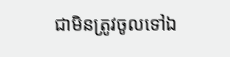ជាមិនត្រូវចូលទៅឯ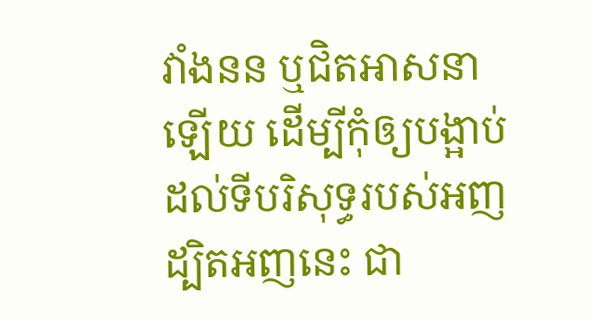វាំងនន ឬជិតអាសនាឡើយ ដើម្បីកុំឲ្យបង្អាប់ដល់ទីបរិសុទ្ធរបស់អញ ដ្បិតអញនេះ ជា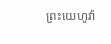ព្រះយេហូវ៉ា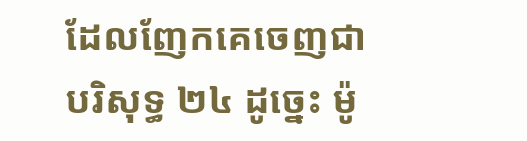ដែលញែកគេចេញជាបរិសុទ្ធ ២៤ ដូច្នេះ ម៉ូ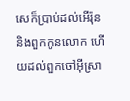សេក៏ប្រាប់ដល់អើរ៉ុន និងពួកកូនលោក ហើយដល់ពួកចៅអ៊ីស្រា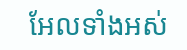អែលទាំងអស់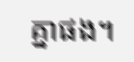គ្នាផង។